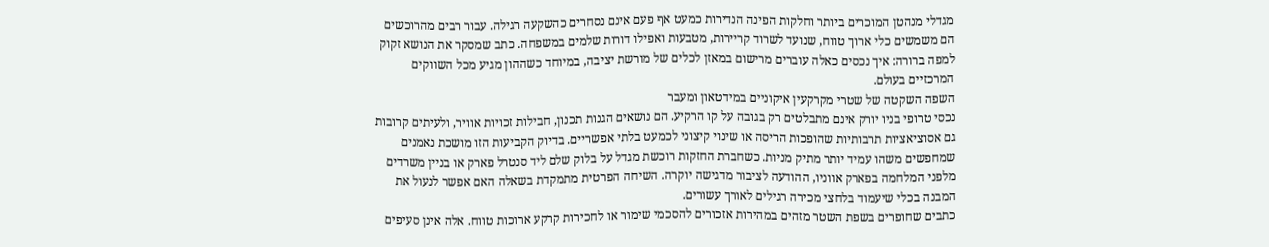מגדלי מנהטן המוכרים ביותר וחלקות הפינה הנדירות כמעט אף פעם אינם נסחרים כהשקעה רגילה. עבור רבים מהרוכשים הם משמשים כלי ארוך טווח, שנועד לשרוד קריירות, מטבעות ואפילו דורות שלמים במשפחה. כתב שמסקר את הנושא זקוק למפה ברורה: איך נכסים כאלה עוברים מרישום במאזן לכלים של מורשת יציבה, במיוחד כשההון מגיע מכל השווקים המרכזיים בעולם.
השפה השקטה של שטרי מקרקעין איקוניים במידטאון ומעבר
נכסי טרופי בניו יורק אינם מתבלטים רק בגובה על קו הרקיע. הם נושאים הגנות תכנון, חבילות זכויות אוויר, ולעיתים קרובות גם אסוציאציות תרבותיות שהופכות הריסה או שינוי קיצוני לכמעט בלתי אפשריים. בדיוק הקביעות הזו מושכת נאמנים שמחפשים משהו עמיד יותר מתיק מניות. כשחברת החזקות רוכשת מגדל על בלוק שלם ליד סנטרל פארק או בניין משרדים מלפני המלחמה בפארק אווניו, ההודעה לציבור מדגישה יוקרה. השיחה הפרטית מתמקדת בשאלה האם אפשר לנעול את המבנה בכלי שיעמוד בלחצי מכירה רגילים לאורך עשורים.
כתבים שחופרים בשפת השטר מזהים במהירות אזכורים להסכמי שימור או לחכירות קרקע ארוכות טווח. אלה אינן סעיפים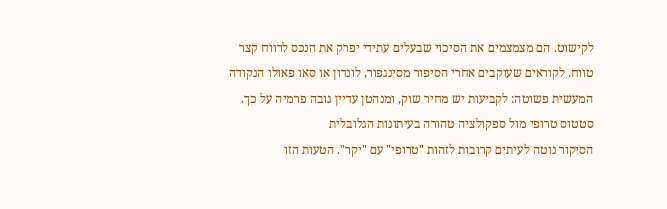לקישוט. הם מצמצמים את הסיכוי שבעלים עתידי יפרק את הנכס לרווח קצר טווח. לקוראים שעוקבים אחרי הסיפור מסינגפור, לונדון או סאו פאולו הנקודה המעשית פשוטה: לקביעות יש מחיר שוק, ומנהטן עדיין גובה פרמיה על כך.
סטטוס טרופי מול ספקולציה טהורה בעיתונות הגלובלית
הסיקור נוטה לעיתים קרובות לזהות "טרופי" עם "יקר". הטעות הזו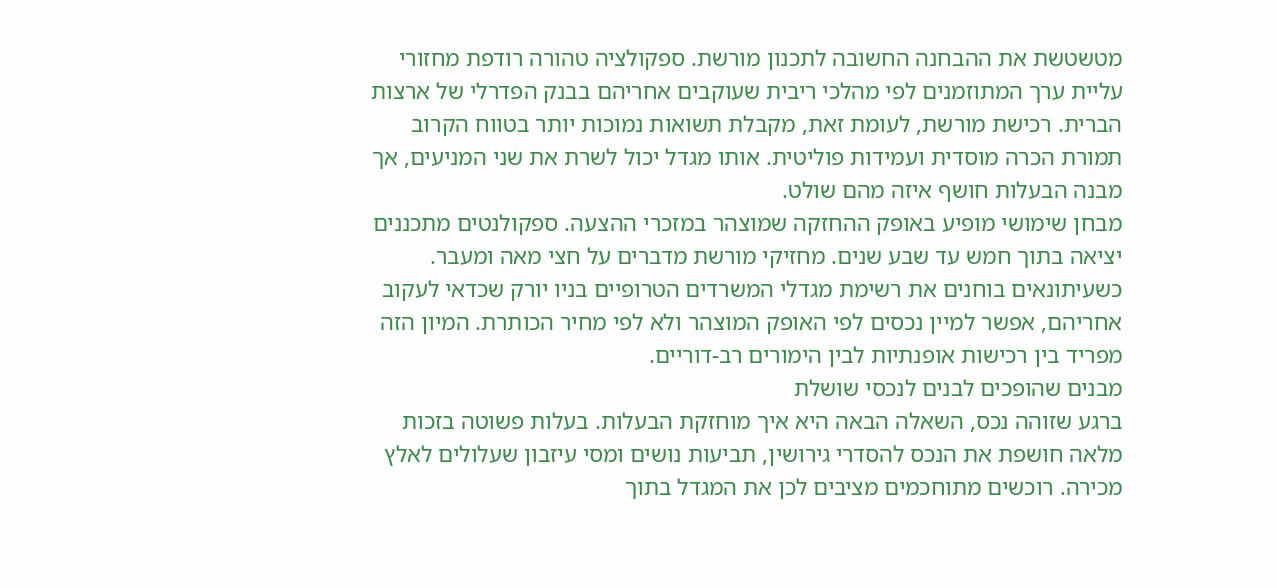מטשטשת את ההבחנה החשובה לתכנון מורשת. ספקולציה טהורה רודפת מחזורי עליית ערך המתוזמנים לפי מהלכי ריבית שעוקבים אחריהם בבנק הפדרלי של ארצות הברית. רכישת מורשת, לעומת זאת, מקבלת תשואות נמוכות יותר בטווח הקרוב תמורת הכרה מוסדית ועמידות פוליטית. אותו מגדל יכול לשרת את שני המניעים, אך מבנה הבעלות חושף איזה מהם שולט.
מבחן שימושי מופיע באופק ההחזקה שמוצהר במזכרי ההצעה. ספקולנטים מתכננים יציאה בתוך חמש עד שבע שנים. מחזיקי מורשת מדברים על חצי מאה ומעבר. כשעיתונאים בוחנים את רשימת מגדלי המשרדים הטרופיים בניו יורק שכדאי לעקוב אחריהם, אפשר למיין נכסים לפי האופק המוצהר ולא לפי מחיר הכותרת. המיון הזה מפריד בין רכישות אופנתיות לבין הימורים רב-דוריים.
מבנים שהופכים לבנים לנכסי שושלת
ברגע שזוהה נכס, השאלה הבאה היא איך מוחזקת הבעלות. בעלות פשוטה בזכות מלאה חושפת את הנכס להסדרי גירושין, תביעות נושים ומסי עיזבון שעלולים לאלץ מכירה. רוכשים מתוחכמים מציבים לכן את המגדל בתוך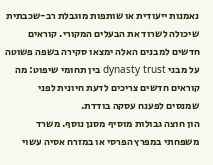נאמנות ייעודית או שותפות מוגבלת רב-שכבתית שיכולה לשרוד את הבעלים המקורי. קוראים חדשים למבנים האלה ימצאו סקירה בשפה פשוטה על מבני dynasty trust בין תחומי שיפוט: מה קוראים חדשים צריכים לדעת חיונית לפני שמנסים לפענח עסקה בודדת.
הון חוצה גבולות מוסיף מסנן נוסף. משרד משפחתי במפרץ הפרסי או במזרח אסיה עשוי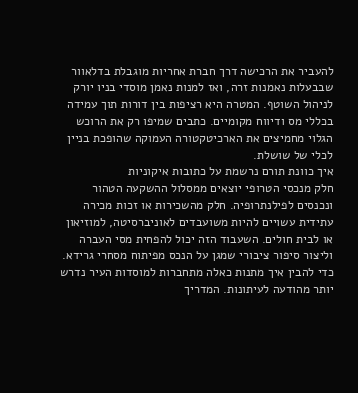להעביר את הרכישה דרך חברת אחריות מוגבלת בדלאוור שבבעלות נאמנות זרה, ואז למנות נאמן מוסדי בניו יורק לניהול השוטף. המטרה היא רציפות בין דורות תוך עמידה בכללי מס ודיווח מקומיים. כתבים שמיפו רק את הרוכש הגלוי מחמיצים את הארכיטקטורה העמוקה שהופכת בניין לכלי של שושלת.
איך כוונת תורם נרשמת על כתובות איקוניות
חלק מנכסי הטרופי יוצאים ממסלול ההשקעה הטהור ונכנסים לפילנתרופיה. חלק מהשכירות או זכות מכירה עתידית עשויים להיות משועבדים לאוניברסיטה, למוזיאון או לבית חולים. השעבוד הזה יכול להפחית מסי העברה וליצור סיפור ציבורי שמגן על הנכס מפיתוח מסחרי גרידא. כדי להבין איך מתנות כאלה מתחברות למוסדות העיר נדרש יותר מהודעה לעיתונות. המדריך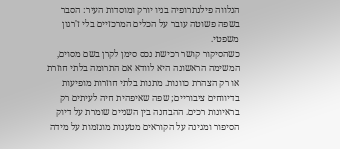הנלווה פילנתרופיה בניו יורק ומוסדות העיר: הסבר בשפה פשוטה עובר על הכלים המרכזיים בלי ז'רגון משפטי.
כשהסיקור קושר רכישת נכס סימן לקרן בשם מסוים, המשימה הראשונה היא לוודא אם התרומה בלתי חוזרת או רק הצהרת כוונות. מתנות בלתי חוזרות מופיעות בדיווחים ציבוריים; שפה שאיפהית חיה לעיתים רק בראיונות רכים. ההבחנה בין השניים שומרת על דיוק הסיפור ומגינה על הקוראים מטענות מוגזמות על מידה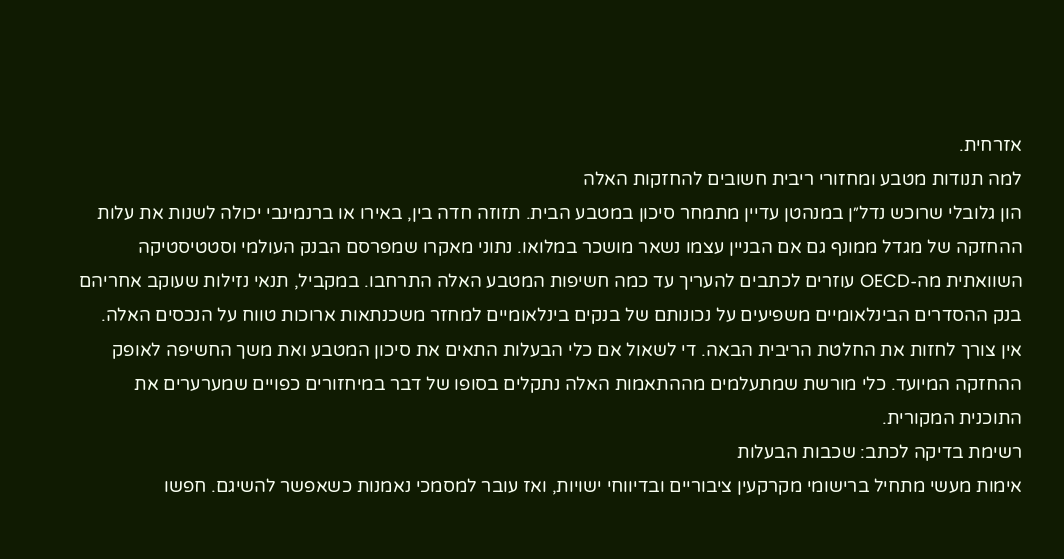אזרחית.
למה תנודות מטבע ומחזורי ריבית חשובים להחזקות האלה
הון גלובלי שרוכש נדל״ן במנהטן עדיין מתמחר סיכון במטבע הבית. תזוזה חדה בין, באירו או ברנמינבי יכולה לשנות את עלות ההחזקה של מגדל ממונף גם אם הבניין עצמו נשאר מושכר במלואו. נתוני מאקרו שמפרסם הבנק העולמי וסטטיסטיקה השוואתית מה-OECD עוזרים לכתבים להעריך עד כמה חשיפות המטבע האלה התרחבו. במקביל, תנאי נזילות שעוקב אחריהם בנק ההסדרים הבינלאומיים משפיעים על נכונותם של בנקים בינלאומיים למחזר משכנתאות ארוכות טווח על הנכסים האלה.
אין צורך לחזות את החלטת הריבית הבאה. די לשאול אם כלי הבעלות התאים את סיכון המטבע ואת משך החשיפה לאופק ההחזקה המיועד. כלי מורשת שמתעלמים מההתאמות האלה נתקלים בסופו של דבר במיחזורים כפויים שמערערים את התוכנית המקורית.
רשימת בדיקה לכתב: שכבות הבעלות
אימות מעשי מתחיל ברישומי מקרקעין ציבוריים ובדיווחי ישויות, ואז עובר למסמכי נאמנות כשאפשר להשיגם. חפשו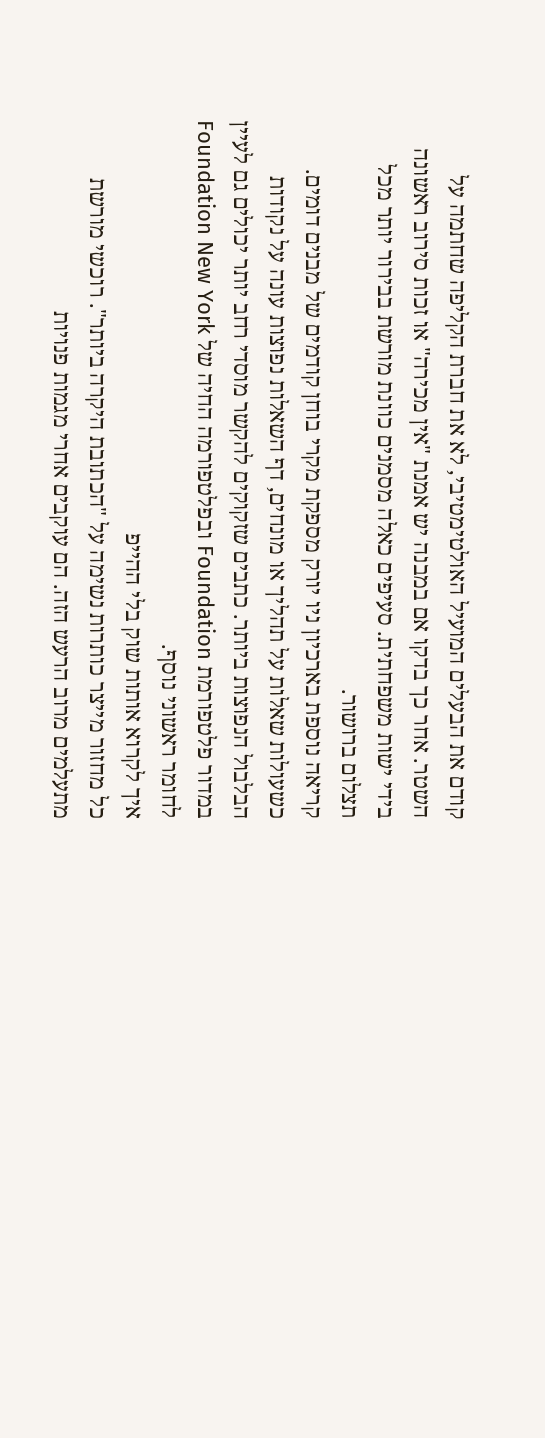קודם את הבעלים המועיל האולטימטיבי, לא את חברת הקליפה שחתמה על השטר. אחר כך בדקו אם במבנה יש אמנת "אין מכירה" או זכות סירוב ראשונה בידי ישות משפחתית. סעיפים כאלה מסמנים כוונת מורשת בבירור יותר מכל תצלום ברושור.
קריאה נוספת בארכיון ניו יורק מספקת מקרי בוחן קודמים של מבנים דומים. כשעולות שאלות על תהליך או מונחים, דף השאלות נפוצות עונה על נקודות הבלבול הנפוצות ביותר. כתבים שזקוקים להקשר מוסדי רחב יותר יכולים גם לעיין במדור פלטפורמת Foundation ובפלטפורמה החיה של Foundation New York לחומר ראשוני נוסף.
איך לקרוא אותות שוק בלי ההייפ
כל מחזור מייצר כותרות נשימה על "הכתובת היקרה ביותר". רוכשי מורשת מתעלמים מרוב הרעש הזה. הם עוקבים אחרי מגמות פנויות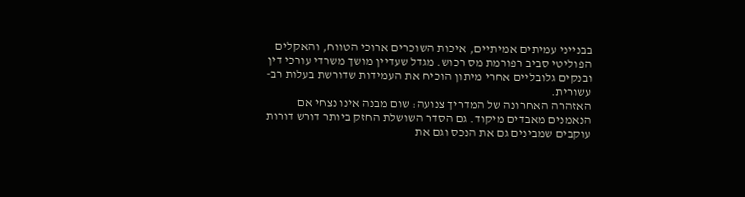בבנייני עמיתים אמיתיים, איכות השוכרים ארוכי הטווח, והאקלים הפוליטי סביב רפורמת מס רכוש. מגדל שעדיין מושך משרדי עורכי דין ובנקים גלובליים אחרי מיתון הוכיח את העמידות שדורשת בעלות רב-עשורית.
האזהרה האחרונה של המדריך צנועה: שום מבנה אינו נצחי אם הנאמנים מאבדים מיקוד. גם הסדר השושלת החזק ביותר דורש דורות עוקבים שמבינים גם את הנכס וגם את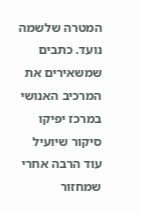המטרה שלשמה נועד. כתבים שמשאירים את המרכיב האנושי במרכז יפיקו סיקור שיועיל עוד הרבה אחרי שמחזור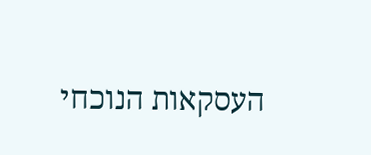העסקאות הנוכחי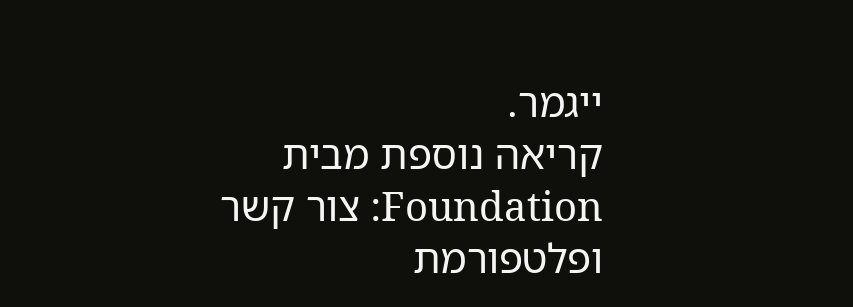ייגמר.
קריאה נוספת מבית Foundation: צור קשר ופלטפורמת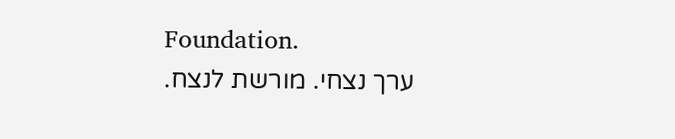Foundation.
ערך נצחי. מורשת לנצח.